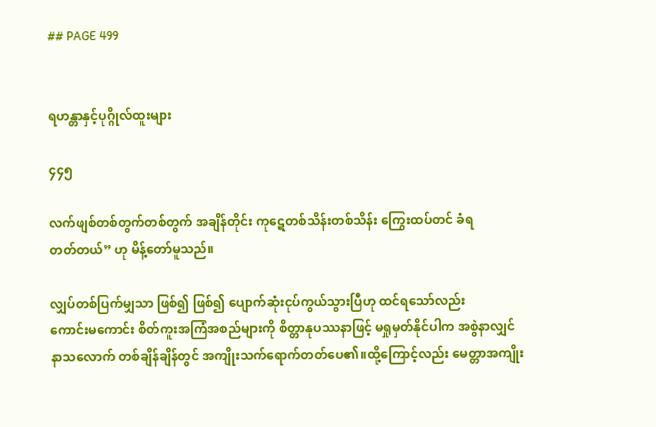## PAGE 499


ရဟန္တာနှင့်ပုဂ္ဂိုလ်ထူးများ

၄၄၅

လက်ဖျစ်တစ်တွက်တစ်တွက် အချိန်တိုင်း ကုဋေတစ်သိန်းတစ်သိန်း ကြွေးထပ်တင် ခံရ
တတ်တယ်” ဟု မိန့်တော်မူသည်။

လျှပ်တစ်ပြက်မျှသာ ဖြစ်၍ ဖြစ်၍ ပျောက်ဆုံးငုပ်ကွယ်သွားပြီဟု ထင်ရသော်လည်း
ကောင်းမကောင်း စိတ်ကူးအကြံအစည်များကို စိတ္တာနုပဿနာဖြင့် မရှုမှတ်နိုင်ပါက အစွဲနာလျှင်
နာသလောက် တစ်ချိန်ချိန်တွင် အကျိုးသက်ရောက်တတ်ပေ၏။ထို့ကြောင့်လည်း မေတ္တာအကျိုး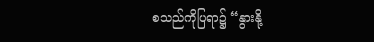စသည်ကိုပြရာ၌ “နွားနို့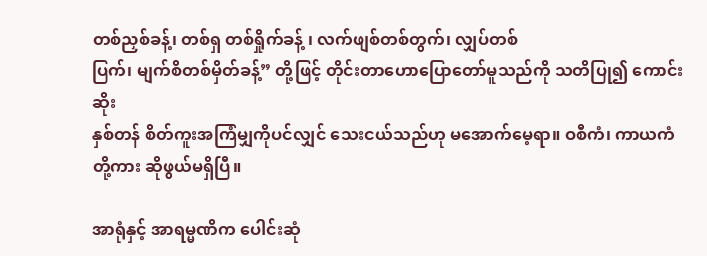တစ်ညှစ်ခန့်၊ တစ်ရှ တစ်ရှိုက်ခန့် ၊ လက်ဖျစ်တစ်တွက်၊ လျှပ်တစ်
ပြက်၊ မျက်စိတစ်မှိတ်ခန့်” တို့ဖြင့် တိုင်းတာဟောပြောတော်မူသည်ကို သတိပြု၍ ကောင်းဆိုး
နှစ်တန် စိတ်ကူးအကြံမျှကိုပင်လျှင် သေးငယ်သည်ဟု မအောက်မေ့ရာ။ ဝစီကံ၊ ကာယကံ
တို့ကား ဆိုဖွယ်မရှိပြီ။

အာရုံနှင့် အာရမ္မဏိက ပေါင်းဆုံ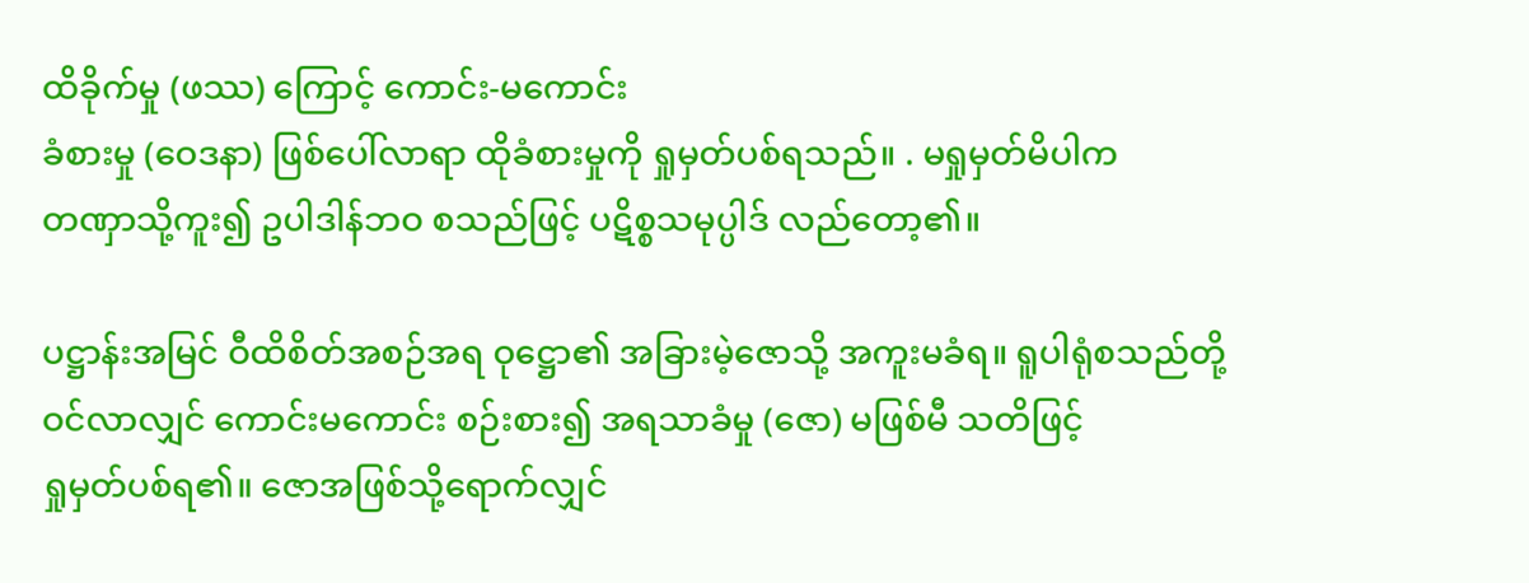ထိခိုက်မှု (ဖဿ) ကြောင့် ကောင်း-မကောင်း
ခံစားမှု (ဝေဒနာ) ဖြစ်ပေါ်လာရာ ထိုခံစားမှုကို ရှုမှတ်ပစ်ရသည်။ . မရှုမှတ်မိပါက
တဏှာသို့ကူး၍ ဥပါဒါန်ဘဝ စသည်ဖြင့် ပဋိစ္စသမုပ္ပါဒ် လည်တော့၏။

ပဋ္ဌာန်းအမြင် ဝီထိစိတ်အစဉ်အရ ဝုဋ္ဌော၏ အခြားမဲ့ဇောသို့ အကူးမခံရ။ ရူပါရုံစသည်တို့
ဝင်လာလျှင် ကောင်းမကောင်း စဉ်းစား၍ အရသာခံမှု (ဇော) မဖြစ်မီ သတိဖြင့်
ရှုမှတ်ပစ်ရ၏။ ဇောအဖြစ်သို့ရောက်လျှင်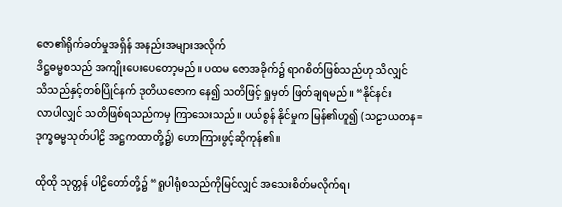ဇော၏ရိုက်ခတ်မှုအရှိန် အနည်းအများအလိုက်
ဒိဋ္ဌဓမ္မစသည် အကျိုးပေးပေတော့မည်။ ပထမ ဇောအခိုက်၌ ရာဂစိတ်ဖြစ်သည်ဟု သိလျှင်
သိသည်နှင့်တစ်ပြိုင်နက် ဒုတိယဇောက နေ၍ သတိဖြင့် ရှုမှတ် ဖြတ်ချရမည်။ “နိုင်နင်း
လာပါလျှင် သတိဖြစ်ရသည်ကမှ ကြာသေးသည်။ ပယ်စွန် နိုင်မှုက မြန်၏ဟူ၍ (သဠာယတန=
ဒုက္ခဓမ္မသုတ်ပါဠိ အဋ္ဌကထာတို့၌) ဟောကြားဖွင့်ဆိုကုန်၏။

ထိုထို သုတ္တန် ပါဠိတော်တို့၌ “ရူပါရုံစသည်ကိုမြင်လျှင် အသေးစိတ်မလိုက်ရ၊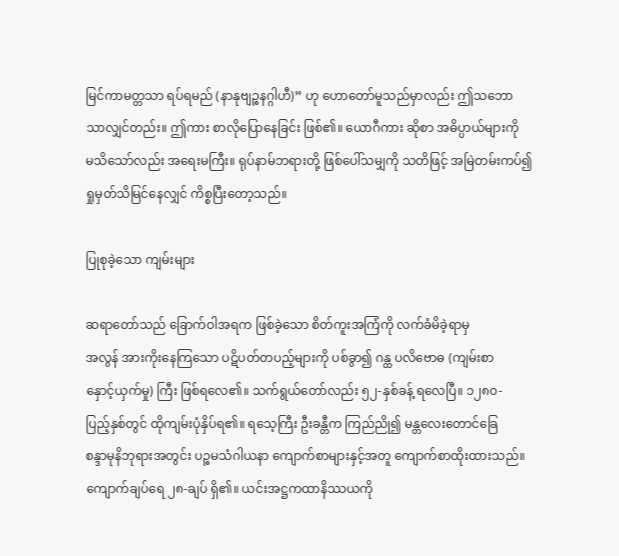မြင်ကာမတ္တသာ ရပ်ရမည် (နာနုဗျဉ္စနဂ္ဂါဟီ)” ဟု ဟောတော်မူသည်မှာလည်း ဤသဘော
သာလျှင်တည်း။ ဤကား စာလိုပြောနေခြင်း ဖြစ်၏။ ယောဂီကား ဆိုစာ အဓိပ္ပာယ်များကို
မသိသော်လည်း အရေးမကြီး။ ရုပ်နာမ်ဘရားတို့ ဖြစ်ပေါ်သမျှကို သတိဖြင့် အမြဲတမ်းကပ်၍
ရှုမှတ်သိမြင်နေလျှင် ကိစ္စပြီးတော့သည်။

ပြုစုခဲ့သော ကျမ်းများ

ဆရာတော်သည် ခြောက်ဝါအရက ဖြစ်ခဲ့သော စိတ်ကူးအကြံကို လက်ခံမိခဲ့ရာမှ
အလွန် အားကိုးနေကြသော ပဋိပတ်တပည့်များကို ပစ်ခွာ၍ ဂန္ထ ပလိဗောဓ (ကျမ်းစာ
နှောင့်ယှက်မှု) ကြီး ဖြစ်ရလေ၏။ သက်ရွယ်တော်လည်း ၅၂-နှစ်ခန့် ရလေပြီ။ ၁၂၈၀-
ပြည့်နှစ်တွင် ထိုကျမ်းပုံနှိပ်ရ၏။ ရသေ့ကြီး ဦးခန္တီက ကြည်ညို၍ မန္တလေးတောင်ခြေ
စန္ဒာမုနိဘုရားအတွင်း ပဉ္စမသံဂါယနာ ကျောက်စာများနှင့်အတူ ကျောက်စာထိုးထားသည်။
ကျောက်ချပ်ရေ ၂၈-ချပ် ရှိ၏။ ယင်းအဋ္ဌကထာနိဿယကို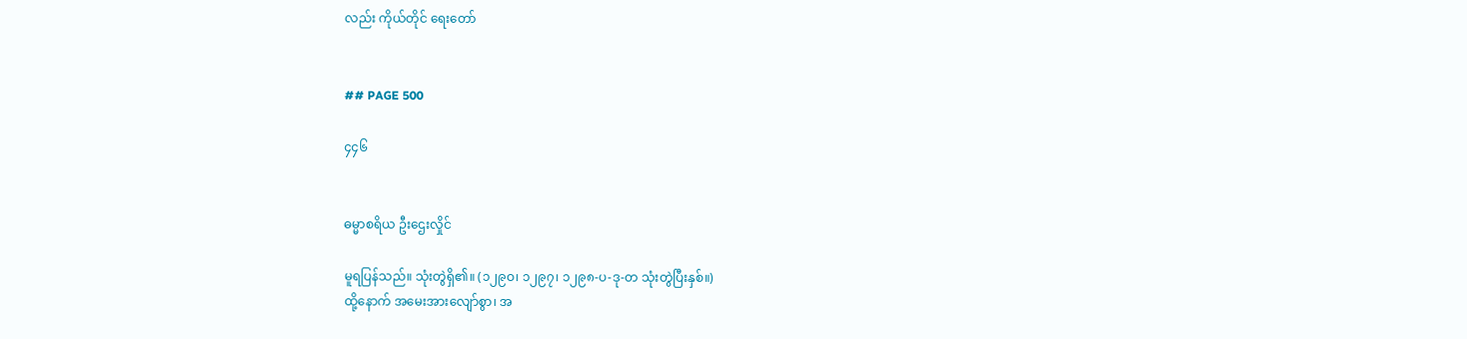လည်း ကိုယ်တိုင် ရေးတော်


## PAGE 500

၄၄၆


ဓမ္မာစရိယ ဦးဌေးလှိုင်

မူရပြန်သည်။ သုံးတွဲရှိ၏။ (၁၂၉ဝ၊ ၁၂၉၇၊ ၁၂၉၈-ပ-ဒု-တ သုံးတွဲပြီးနှစ်။)
ထို့နောက် အမေးအားလျော်စွာ၊ အ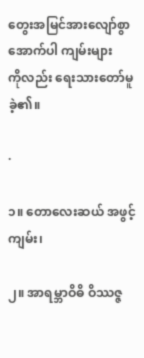တွေးအမြင်အားလျော်စွာ အောက်ပါ ကျမ်းများ
ကိုလည်း ရေးသားတော်မူခဲ့၏။

·

၁။ တောလေးဆယ် အဖွင့်ကျမ်း၊

၂။ အာရမ္ဘာဝိဓိ ဝိဿဇ္ဇ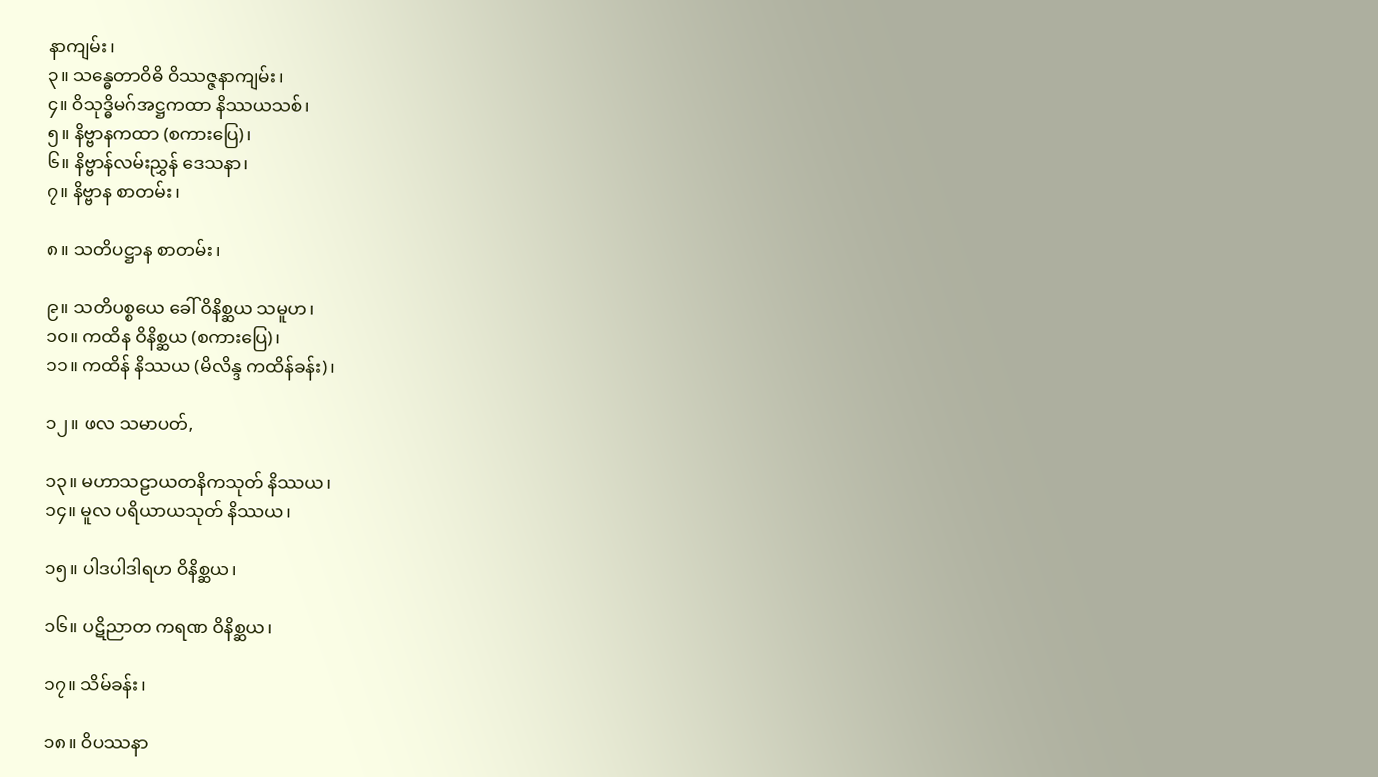နာကျမ်း၊
၃။ သန္ဓေတာဝိဓိ ဝိဿဇ္ဇနာကျမ်း၊
၄။ ဝိသုဒ္ဓိမဂ်အဋ္ဌကထာ နိဿယသစ်၊
၅။ နိဗ္ဗာနကထာ (စကားပြေ)၊
၆။ နိဗ္ဗာန်လမ်းညွှန် ဒေသနာ၊
၇။ နိဗ္ဗာန စာတမ်း၊

၈။ သတိပဋ္ဌာန စာတမ်း၊

၉။ သတိပစ္စယေ ခေါ် ဝိနိစ္ဆယ သမူဟ၊
၁၀။ ကထိန ဝိနိစ္ဆယ (စကားပြေ)၊
၁၁။ ကထိန် နိဿယ (မိလိန္ဒ ကထိန်ခန်း)၊

၁၂။ ဖလ သမာပတ်,

၁၃။ မဟာသဠာယတနိကသုတ် နိဿယ၊
၁၄။ မူလ ပရိယာယသုတ် နိဿယ၊

၁၅။ ပါဒပါဒါရဟ ဝိနိစ္ဆယ၊

၁၆။ ပဋိညာတ ကရဏ ဝိနိစ္ဆယ၊

၁၇။ သိမ်ခန်း၊

၁၈။ ဝိပဿနာ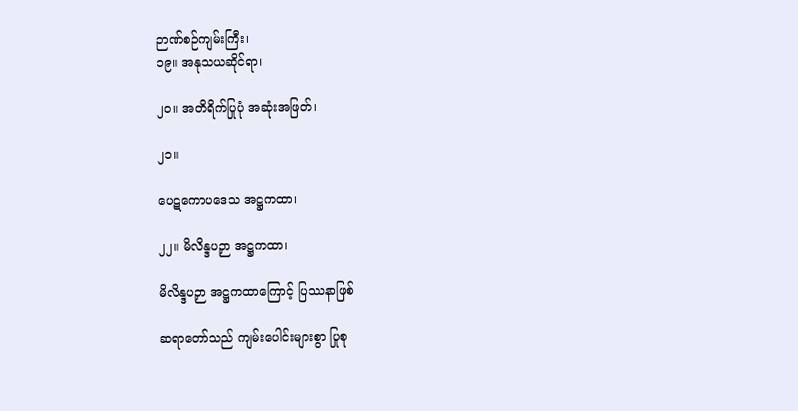ဉာဏ်စဉ်ကျမ်းကြီး၊
၁၉။ အနုသယဆိုင်ရာ၊

၂၀။ အတိရိက်ပြုပုံ အဆုံးအဖြတ်၊

၂၁။

ပေဋကောပဒေသ အဋ္ဌကထာ၊

၂၂။ မိလိန္ဒပဉှာ အဋ္ဌကထာ၊

မိလိန္ဒပဉှာ အဋ္ဌကထာကြောင့် ပြဿနာဖြစ်

ဆရာတော်သည် ကျမ်းပေါင်းများစွာ ပြုစု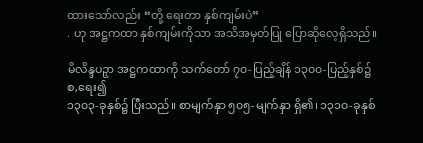ထားသော်လည်း “တို့ ရေးတာ နှစ်ကျမ်းပဲ”
. ဟု အဋ္ဌကထာ နှစ်ကျမ်းကိုသာ အသိအမှတ်ပြု ပြောဆိုလေ့ရှိသည်။

မိလိန္ဒပဉှာ အဋ္ဌကထာကို သက်တော် ၇၀-ပြည့်ချိန် ၁၃၀၀-ပြည့်နှစ်၌ စ,ရေး၍
၁၃၀၃-ခုနှစ်၌ ပြီးသည်။ စာမျက်နှာ ၅၀၅-မျက်နှာ ရှိ၏၊ ၁၃၁၀-ခုနှစ်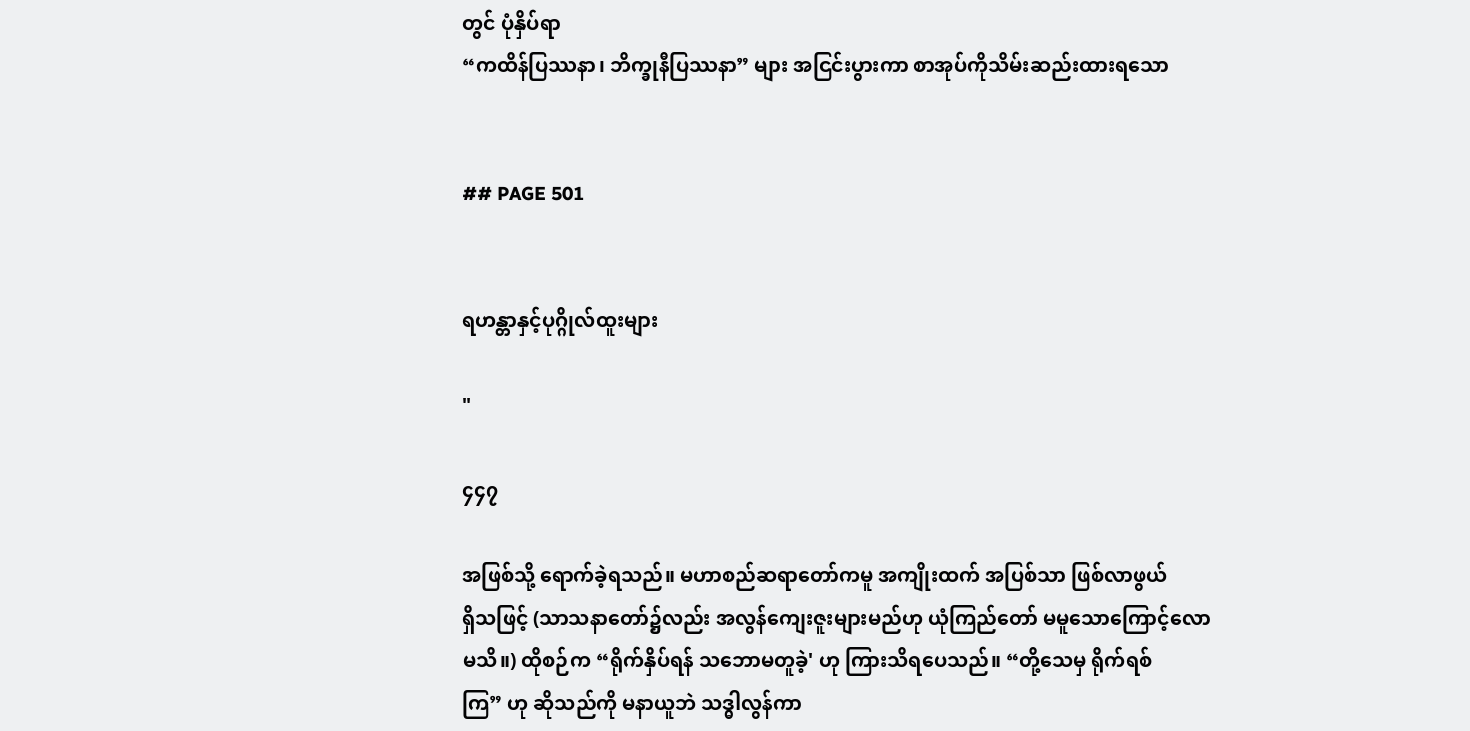တွင် ပုံနှိပ်ရာ
“ကထိန်ပြဿနာ၊ ဘိက္ခုနီပြဿနာ” များ အငြင်းပွားကာ စာအုပ်ကိုသိမ်းဆည်းထားရသော


## PAGE 501


ရဟန္တာနှင့်ပုဂ္ဂိုလ်ထူးများ

"

၄၄၇

အဖြစ်သို့ ရောက်ခဲ့ရသည်။ မဟာစည်ဆရာတော်ကမူ အကျိုးထက် အပြစ်သာ ဖြစ်လာဖွယ်
ရှိသဖြင့် (သာသနာတော်၌လည်း အလွန်ကျေးဇူးများမည်ဟု ယုံကြည်တော် မမူသောကြောင့်လော
မသိ။) ထိုစဉ်က “ရိုက်နှိပ်ရန် သဘောမတူခဲ့' ဟု ကြားသိရပေသည်။ “တို့သေမှ ရိုက်ရစ်
ကြ” ဟု ဆိုသည်ကို မနာယူဘဲ သဒ္ဓါလွန်ကာ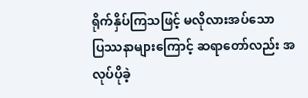ရိုက်နှိပ်ကြသဖြင့် မလိုလားအပ်သော
ပြဿနာများကြောင့် ဆရာတော်လည်း အလုပ်ပိုခဲ့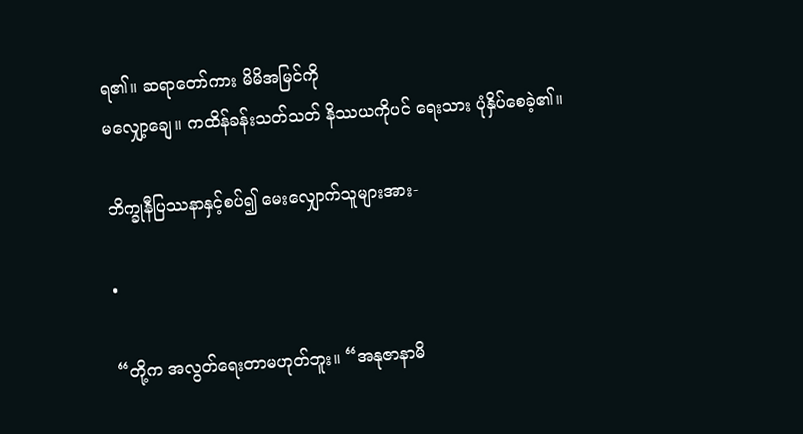ရ၏။ ဆရာတော်ကား မိမိအမြင်ကို
မလျှော့ချေ။ ကထိန်ခန်းသတ်သတ် နိဿယကိုပင် ရေးသား ပုံနှိပ်စေခဲ့၏။

ဘိက္ခုနီပြဿနာနှင့်စပ်၍ မေးလျှောက်သူများအား-

•

“တို့က အလွတ်ရေးတာမဟုတ်ဘူး။ “အနုဇာနာမိ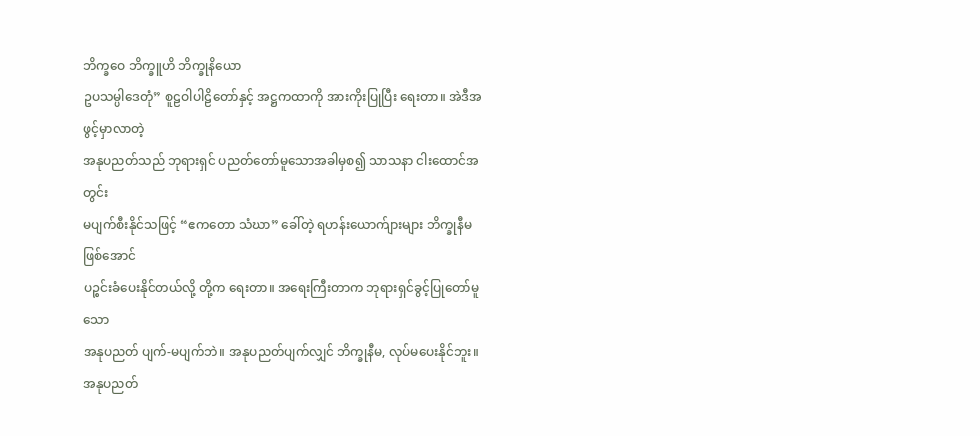ဘိက္ခဝေ ဘိက္ခူဟိ ဘိက္ခုနိယော
ဥပသမ္ပါဒေတုံ” စူဠဝါပါဠိတော်နှင့် အဋ္ဌကထာကို အားကိုးပြုပြီး ရေးတာ။ အဲဒီအဖွင့်မှာလာတဲ့
အနုပညတ်သည် ဘုရားရှင် ပညတ်တော်မူသောအခါမှစ၍ သာသနာ ငါးထောင်အတွင်း
မပျက်စီးနိုင်သဖြင့် “ဧကတော သံဃာ” ခေါ်တဲ့ ရဟန်းယောက်ျားများ ဘိက္ခုနီမဖြစ်အောင်
ပဉ္စင်းခံပေးနိုင်တယ်လို့ တို့က ရေးတာ။ အရေးကြီးတာက ဘုရားရှင်ခွင့်ပြုတော်မူသော
အနုပညတ် ပျက်-မပျက်ဘဲ။ အနုပညတ်ပျက်လျှင် ဘိက္ခုနီမ, လုပ်မပေးနိုင်ဘူး။ အနုပညတ်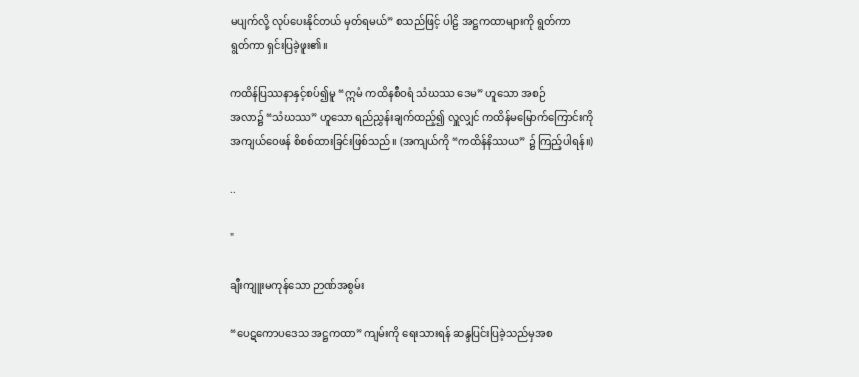မပျက်လို့ လုပ်ပေးနိုင်တယ် မှတ်ရမယ်” စသည်ဖြင့် ပါဠိ အဋ္ဌကထာများကို ရွတ်ကာ
ရွတ်ကာ ရှင်းပြခဲ့ဖူး၏။

ကထိန်ပြဿနာနှင့်စပ်၍မူ “ဣမံ ကထိနစီဝရံ သံဃဿ ဒေမ” ဟူသော အစဉ်
အလာ၌ “သံဃဿ” ဟူသော ရည်ညွှန်းချက်ထည့်၍ လှူလျှင် ကထိန်မမြောက်ကြောင်းကို
အကျယ်ဝေဖန် စိစစ်ထားခြင်းဖြစ်သည်။ (အကျယ်ကို “ကထိန်နိဿယ” ၌ ကြည့်ပါရန်။)

..

"

ချီးကျူးမကုန်သော ဉာဏ်အစွမ်း

“ပေဋကောပဒေသ အဋ္ဌကထာ” ကျမ်းကို ရေးသားရန် ဆန္ဒပြင်းပြခဲ့သည်မှအစ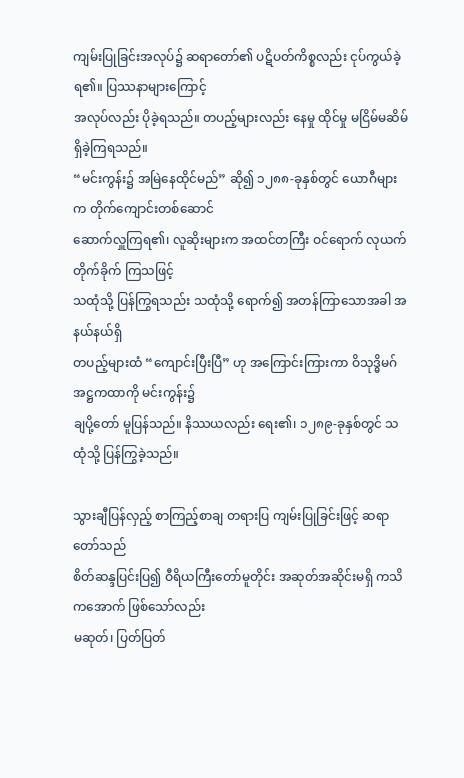ကျမ်းပြုခြင်းအလုပ်၌ ဆရာတော်၏ ပဋိပတ်ကိစ္စလည်း ငုပ်ကွယ်ခဲ့ရ၏။ ပြဿနာများကြောင့်
အလုပ်လည်း ပိုခဲ့ရသည်။ တပည့်များလည်း နေမှု ထိုင်မှု မငြိမ်မဆိမ် ရှိခဲ့ကြရသည်။
“မင်းကွန်း၌ အမြဲနေထိုင်မည်” ဆို၍ ၁၂၈၈-ခုနှစ်တွင် ယောဂီများက တိုက်ကျောင်းတစ်ဆောင်
ဆောက်လှူကြရ၏၊ လူဆိုးများက အထင်တကြီး ဝင်ရောက် လုယက်တိုက်ခိုက် ကြသဖြင့်
သထုံသို့ ပြန်ကြွရသည်း သထုံသို့ ရောက်၍ အတန်ကြာသောအခါ အနယ်နယ်ရှိ
တပည့်များထံ “ကျောင်းပြီးပြီ” ဟု အကြောင်းကြားကာ ဝိသုဒ္ဓိမဂ်အဋ္ဌကထာကို မင်းကွန်း၌
ချပို့တော် မူပြန်သည်။ နိဿယလည်း ရေး၏၊ ၁၂၈၉-ခုနှစ်တွင် သထုံသို့ ပြန်ကြွခဲ့သည်။

သွားချီပြန်လှည့် စာကြည့်စာချ တရားပြ ကျမ်းပြုခြင်းဖြင့် ဆရာတော်သည်
စိတ်ဆန္ဒပြင်းပြ၍ ဝီရိယကြီးတော်မူတိုင်း အဆုတ်အဆိုင်းမရှိ ကသိကအောက် ဖြစ်သော်လည်း
မဆုတ်၊ ပြတ်ပြတ်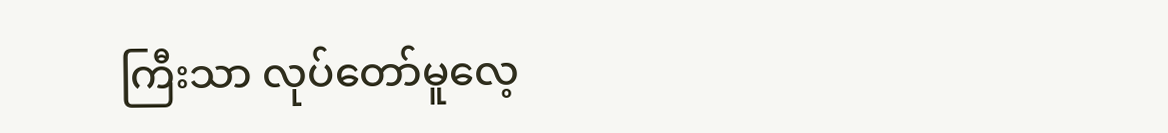ကြီးသာ လုပ်တော်မူလေ့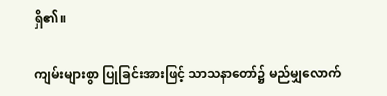ရှိ၏။

ကျမ်းများစွာ ပြုခြင်းအားဖြင့် သာသနာတော်၌ မည်မျှလောက်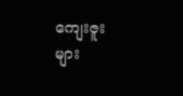ကျေးဇူးများ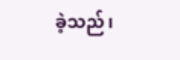ခဲ့သည်၊